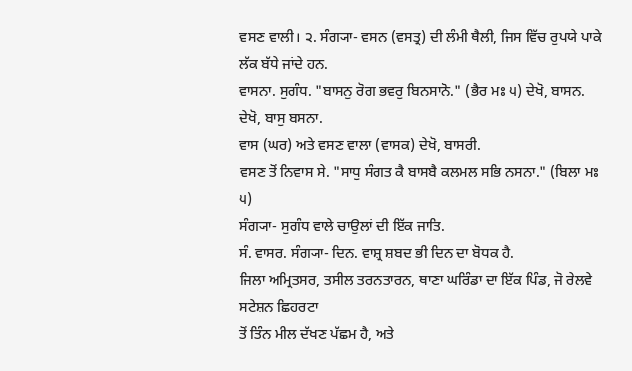ਵਸਣ ਵਾਲੀ। ੨. ਸੰਗ੍ਯਾ- ਵਸਨ (ਵਸਤ੍ਰ) ਦੀ ਲੰਮੀ ਥੈਲੀ, ਜਿਸ ਵਿੱਚ ਰੁਪਯੇ ਪਾਕੇ ਲੱਕ ਬੱਧੇ ਜਾਂਦੇ ਹਨ.
ਵਾਸਨਾ. ਸੁਗੰਧ. "ਬਾਸਨੁ ਰੋਗ ਭਵਰੁ ਬਿਨਸਾਨੋ." (ਭੈਰ ਮਃ ੫) ਦੇਖੋ, ਬਾਸਨ.
ਦੇਖੋ, ਬਾਸੁ ਬਸਨਾ.
ਵਾਸ (ਘਰ) ਅਤੇ ਵਸਣ ਵਾਲਾ (ਵਾਸਕ) ਦੇਖੋ, ਬਾਸਰੀ.
ਵਸਣ ਤੋਂ ਨਿਵਾਸ ਸੇ. "ਸਾਧੁ ਸੰਗਤ ਕੈ ਬਾਸਬੈ ਕਲਮਲ ਸਭਿ ਨਸਨਾ." (ਬਿਲਾ ਮਃ ੫)
ਸੰਗ੍ਯਾ- ਸੁਗੰਧ ਵਾਲੇ ਚਾਉਲਾਂ ਦੀ ਇੱਕ ਜਾਤਿ.
ਸੰ. ਵਾਸਰ. ਸੰਗ੍ਯਾ- ਦਿਨ. ਵਾਸ਼੍ਰ ਸ਼ਬਦ ਭੀ ਦਿਨ ਦਾ ਬੋਧਕ ਹੈ.
ਜਿਲਾ ਅਮ੍ਰਿਤਸਰ, ਤਸੀਲ ਤਰਨਤਾਰਨ, ਥਾਣਾ ਘਰਿੰਡਾ ਦਾ ਇੱਕ ਪਿੰਡ, ਜੋ ਰੇਲਵੇ ਸਟੇਸ਼ਨ ਛਿਹਰਟਾ
ਤੋਂ ਤਿੰਨ ਮੀਲ ਦੱਖਣ ਪੱਛਮ ਹੈ, ਅਤੇ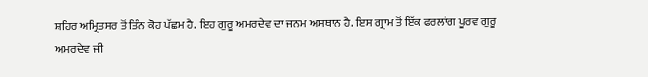ਸ਼ਹਿਰ ਅਮ੍ਰਿਤਸਰ ਤੋਂ ਤਿੰਨ ਕੋਹ ਪੱਛਮ ਹੈ. ਇਹ ਗੁਰੂ ਅਮਰਦੇਵ ਦਾ ਜਨਮ ਅਸਥਾਨ ਹੈ. ਇਸ ਗ੍ਰਾਮ ਤੋਂ ਇੱਕ ਫਰਲਾਂਗ ਪੂਰਵ ਗੁਰੂ ਅਮਰਦੇਵ ਜੀ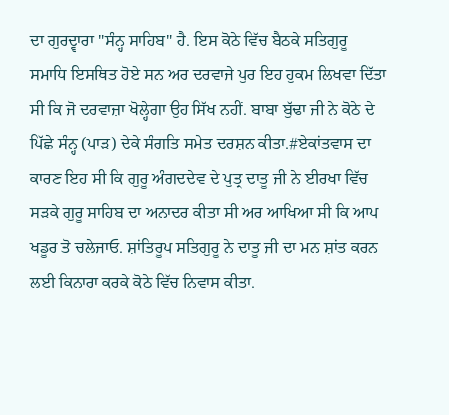ਦਾ ਗੁਰਦ੍ਵਾਰਾ "ਸੰਨ੍ਹ ਸਾਹਿਬ" ਹੈ. ਇਸ ਕੋਠੇ ਵਿੱਚ ਬੈਠਕੇ ਸਤਿਗੁਰੂ ਸਮਾਧਿ ਇਸਥਿਤ ਹੋਏ ਸਨ ਅਰ ਦਰਵਾਜੇ ਪੁਰ ਇਹ ਹੁਕਮ ਲਿਖਵਾ ਦਿੱਤਾ ਸੀ ਕਿ ਜੋ ਦਰਵਾਜ਼ਾ ਖੋਲ੍ਹੇਗਾ ਉਹ ਸਿੱਖ ਨਹੀਂ. ਬਾਬਾ ਬੁੱਢਾ ਜੀ ਨੇ ਕੋਠੇ ਦੇ ਪਿੱਛੇ ਸੰਨ੍ਹ (ਪਾੜ) ਦੇਕੇ ਸੰਗਤਿ ਸਮੇਤ ਦਰਸ਼ਨ ਕੀਤਾ.#ਏਕਾਂਤਵਾਸ ਦਾ ਕਾਰਣ ਇਹ ਸੀ ਕਿ ਗੁਰੂ ਅੰਗਦਦੇਵ ਦੇ ਪੁਤ੍ਰ ਦਾਤੂ ਜੀ ਨੇ ਈਰਖਾ ਵਿੱਚ ਸੜਕੇ ਗੁਰੂ ਸਾਹਿਬ ਦਾ ਅਨਾਦਰ ਕੀਤਾ ਸੀ ਅਰ ਆਖਿਆ ਸੀ ਕਿ ਆਪ ਖਡੂਰ ਤੋ ਚਲੇਜਾਓ. ਸ਼ਾਂਤਿਰੂਪ ਸਤਿਗੁਰੂ ਨੇ ਦਾਤੂ ਜੀ ਦਾ ਮਨ ਸ਼ਾਂਤ ਕਰਨ ਲਈ ਕਿਨਾਰਾ ਕਰਕੇ ਕੋਠੇ ਵਿੱਚ ਨਿਵਾਸ ਕੀਤਾ.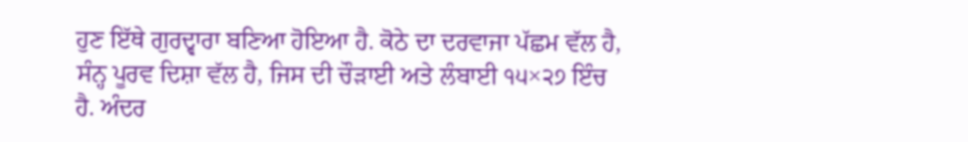ਹੁਣ ਇੱਥੇ ਗੁਰਦ੍ਵਾਰਾ ਬਣਿਆ ਹੋਇਆ ਹੈ. ਕੋਠੇ ਦਾ ਦਰਵਾਜਾ ਪੱਛਮ ਵੱਲ ਹੈ, ਸੰਨ੍ਹ ਪੂਰਵ ਦਿਸ਼ਾ ਵੱਲ ਹੈ, ਜਿਸ ਦੀ ਚੌੜਾਈ ਅਤੇ ਲੰਬਾਈ ੧੫×੨੭ ਇੰਚ ਹੈ. ਅੰਦਰ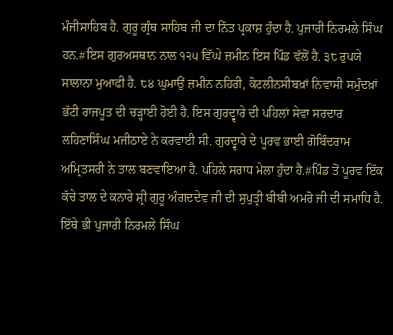ਮੰਜੀਸਾਹਿਬ ਹੈ. ਗੁਰੂ ਗ੍ਰੰਥ ਸਾਹਿਬ ਜੀ ਦਾ ਨਿੱਤ ਪ੍ਰਕਾਸ਼ ਹੁੰਦਾ ਹੈ. ਪੁਜਾਰੀ ਨਿਰਮਲੇ ਸਿੰਘ ਹਨ.#ਇਸ ਗੁਰਅਸਥਾਨ ਨਾਲ ੧੨੫ ਵਿੱਘੇ ਜ਼ਮੀਨ ਇਸ ਪਿੰਡ ਵੱਲੋਂ ਹੈ. ੩੮ ਰੁਪਯੇ ਸਾਲਾਨਾ ਮੁਆਫੀ ਹੈ. ੮੪ ਘੁਮਾਉਂ ਜ਼ਮੀਨ ਨਹਿਰੀ, ਕੋਟਲੀਨਸੀਬਖ਼ਾਂ ਨਿਵਾਸੀ ਸਮੁੰਦਖ਼ਾਂ ਭੱਟੀ ਰਾਜਪੂਤ ਦੀ ਚੜ੍ਹਾਈ ਹੋਈ ਹੈ. ਇਸ ਗੁਰਦ੍ਵਾਰੇ ਦੀ ਪਹਿਲਾਂ ਸੇਵਾ ਸਰਦਾਰ ਲਹਿਣਾਸਿੰਘ ਮਜੀਠਾਏ ਨੇ ਕਰਵਾਈ ਸੀ. ਗੁਰਦ੍ਵਾਰੇ ਦੇ ਪੂਰਵ ਭਾਈ ਗੋਬਿੰਦਰਾਮ ਅਮ੍ਰਿਤਸਰੀ ਨੇ ਤਾਲ ਬਣਵਾਇਆ ਹੈ. ਪਹਿਲੇ ਸਰਾਧ ਮੇਲਾ ਹੁੰਦਾ ਹੈ.#ਪਿੰਡ ਤੋਂ ਪੂਰਵ ਇੱਕ ਕੱਚੇ ਤਾਲ ਦੇ ਕਨਾਰੇ ਸ਼੍ਰੀ ਗੁਰੂ ਅੰਗਦਦੇਵ ਜੀ ਦੀ ਸੁਪੁਤ੍ਰੀ ਬੀਬੀ ਅਮਰੋ ਜੀ ਦੀ ਸਮਾਧਿ ਹੈ. ਇੱਥੇ ਭੀ ਪੁਜਾਰੀ ਨਿਰਮਲੇ ਸਿੰਘ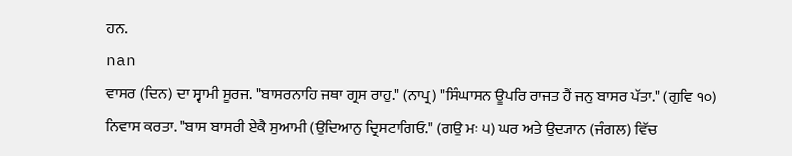ਹਨ.
nan
ਵਾਸਰ (ਦਿਨ) ਦਾ ਸ੍ਵਾਮੀ ਸੂਰਜ. "ਬਾਸਰਨਾਹਿ ਜਥਾ ਗ੍ਰਸ ਰਾਹੁ." (ਨਾਪ੍ਰ) "ਸਿੰਘਾਸਨ ਊਪਰਿ ਰਾਜਤ ਹੈਂ ਜਨੁ ਬਾਸਰ ਪੱਤਾ." (ਗੁਵਿ ੧੦)
ਨਿਵਾਸ ਕਰਤਾ. "ਬਾਸ ਬਾਸਰੀ ਏਕੈ ਸੁਆਮੀ (ਉਦਿਆਨੁ ਦ੍ਰਿਸਟਾਗਿਓ." (ਗਉ ਮਃ ੫) ਘਰ ਅਤੇ ਉਦ੍ਯਾਨ (ਜੰਗਲ) ਵਿੱਚ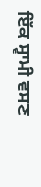ਇੱਕ ਸ੍ਵਾਮੀ ਵਸਣ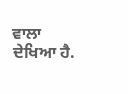ਵਾਲਾ ਦੇਖਿਆ ਹੈ.